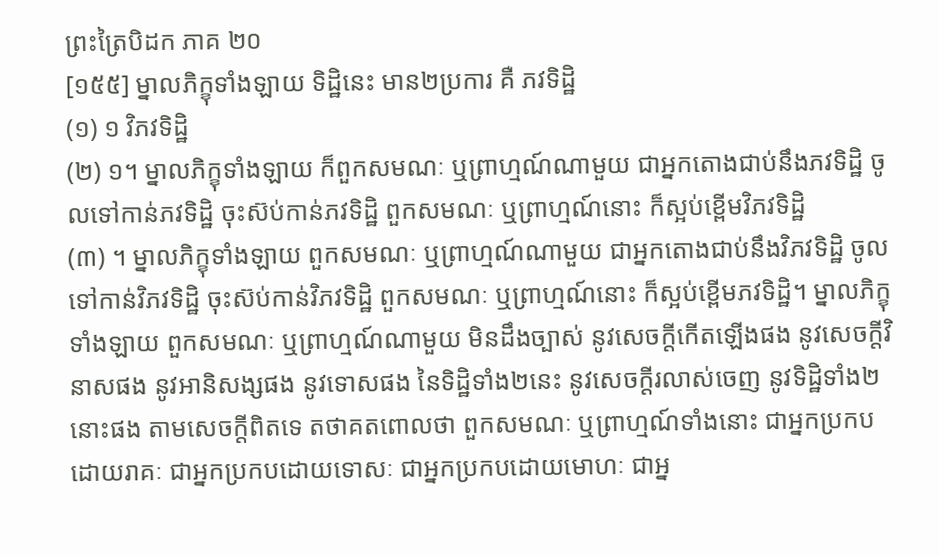ព្រះត្រៃបិដក ភាគ ២០
[១៥៥] ម្នាលភិក្ខុទាំងឡាយ ទិដ្ឋិនេះ មាន២ប្រការ គឺ ភវទិដ្ឋិ
(១) ១ វិភវទិដ្ឋិ
(២) ១។ ម្នាលភិក្ខុទាំងឡាយ ក៏ពួកសមណៈ ឬព្រាហ្មណ៍ណាមួយ ជាអ្នកតោងជាប់នឹងភវទិដ្ឋិ ចូលទៅកាន់ភវទិដ្ឋិ ចុះស៊ប់កាន់ភវទិដ្ឋិ ពួកសមណៈ ឬព្រាហ្មណ៍នោះ ក៏ស្អប់ខ្ពើមវិភវទិដ្ឋិ
(៣) ។ ម្នាលភិក្ខុទាំងឡាយ ពួកសមណៈ ឬព្រាហ្មណ៍ណាមួយ ជាអ្នកតោងជាប់នឹងវិភវទិដ្ឋិ ចូលទៅកាន់វិភវទិដ្ឋិ ចុះស៊ប់កាន់វិភវទិដ្ឋិ ពួកសមណៈ ឬព្រាហ្មណ៍នោះ ក៏ស្អប់ខ្ពើមភវទិដ្ឋិ។ ម្នាលភិក្ខុទាំងឡាយ ពួកសមណៈ ឬព្រាហ្មណ៍ណាមួយ មិនដឹងច្បាស់ នូវសេចក្តីកើតឡើងផង នូវសេចក្តីវិនាសផង នូវអានិសង្សផង នូវទោសផង នៃទិដ្ឋិទាំង២នេះ នូវសេចក្តីរលាស់ចេញ នូវទិដ្ឋិទាំង២នោះផង តាមសេចក្តីពិតទេ តថាគតពោលថា ពួកសមណៈ ឬព្រាហ្មណ៍ទាំងនោះ ជាអ្នកប្រកបដោយរាគៈ ជាអ្នកប្រកបដោយទោសៈ ជាអ្នកប្រកបដោយមោហៈ ជាអ្ន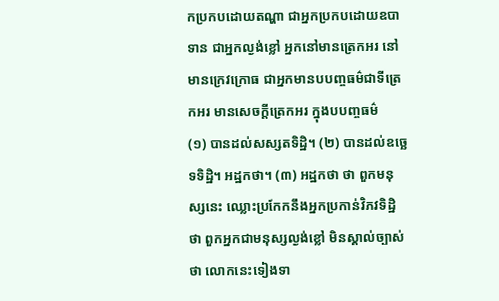កប្រកបដោយតណ្ហា ជាអ្នកប្រកបដោយឧបាទាន ជាអ្នកល្ងង់ខ្លៅ អ្នកនៅមានត្រេកអរ នៅមានក្រេវក្រោធ ជាអ្នកមានបបញ្ចធម៌ជាទីត្រេកអរ មានសេចក្តីត្រេកអរ ក្នុងបបញ្ចធម៌
(១) បានដល់សស្សតទិដ្ឋិ។ (២) បានដល់ឧច្ឆេទទិដ្ឋិ។ អដ្ឋកថា។ (៣) អដ្ឋកថា ថា ពួកមនុស្សនេះ ឈ្លោះប្រកែកនឹងអ្នកប្រកាន់វិភវទិដ្ឋិ ថា ពួកអ្នកជាមនុស្សល្ងង់ខ្លៅ មិនស្គាល់ច្បាស់ថា លោកនេះទៀងទា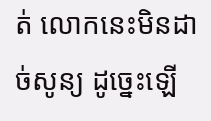ត់ លោកនេះមិនដាច់សូន្យ ដូច្នេះឡើ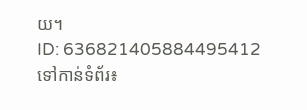យ។
ID: 636821405884495412
ទៅកាន់ទំព័រ៖